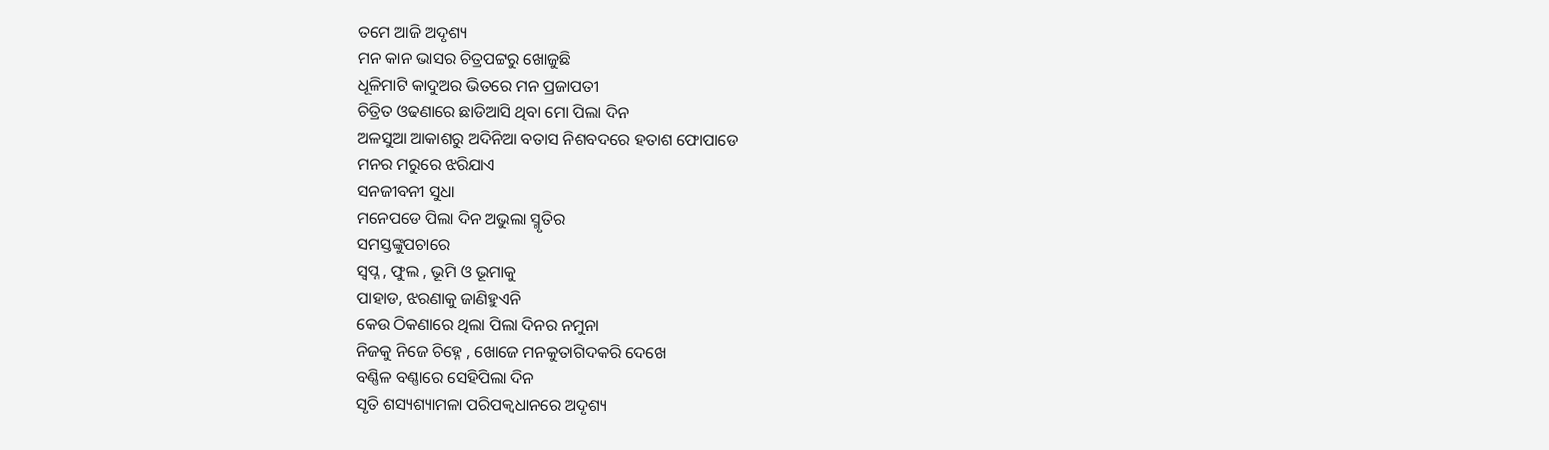ତମେ ଆଜି ଅଦୃଶ୍ୟ
ମନ କାନ ଭାସର ଚିତ୍ରପଟ୍ଟରୁ ଖୋଜୁଛି
ଧୂଳିମାଟି କାଦୁଅର ଭିତରେ ମନ ପ୍ରଜାପତୀ
ଚିତ୍ରିତ ଓଢଣାରେ ଛାଡିଆସି ଥିବା ମୋ ପିଲା ଦିନ
ଅଳସୁଆ ଆକାଶରୁ ଅଦିନିଆ ବତାସ ନିଶବଦରେ ହତାଶ ଫୋପାଡେ
ମନର ମରୁରେ ଝରିଯାଏ
ସନଜୀବନୀ ସୁଧା
ମନେପଡେ ପିଲା ଦିନ ଅଭୁଲା ସ୍ମୃତିର
ସମସ୍ତଙ୍କୁପଚାରେ
ସ୍ଵପ୍ନ , ଫୁଲ , ଭୂମି ଓ ଭୂମାକୁ
ପାହାଡ, ଝରଣାକୁ ଜାଣିହୁଏନି
କେଉ ଠିକଣାରେ ଥିଲା ପିଲା ଦିନର ନମୁନା
ନିଜକୁ ନିଜେ ଚିହ୍ନେ , ଖୋଜେ ମନକୁତାଗିଦକରି ଦେଖେ
ବଣ୍ଣିଳ ବଣ୍ଣାରେ ସେହିପିଲା ଦିନ
ସୃତି ଶସ୍ୟଶ୍ୟାମଳା ପରିପକ୍ୱଧାନରେ ଅଦୃଶ୍ୟ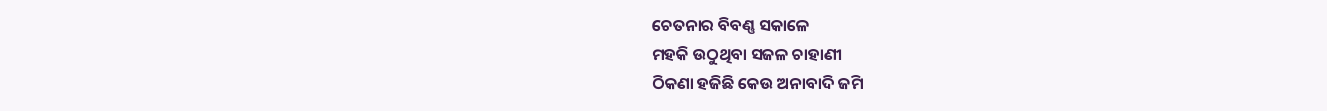ଚେତନାର ବିବଣ୍ଣ ସକାଳେ
ମହକି ଉଠୁଥିବା ସଜଳ ଚାହାଣୀ
ଠିକଣା ହଜିଛି କେଉ ଅନାବାଦି ଜମି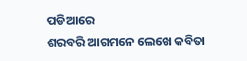ପଡିଆରେ
ଶରବରି ଆଗମନେ ଲେଖେ କବିତା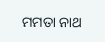ମମତା ନାଥ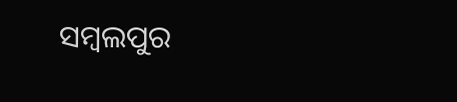ସମ୍ବଲପୁର